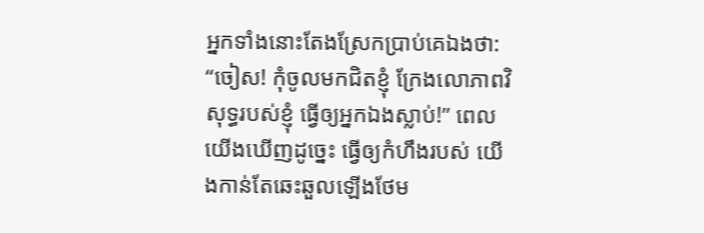អ្នកទាំងនោះតែងស្រែកប្រាប់គេឯងថា: “ចៀស! កុំចូលមកជិតខ្ញុំ ក្រែងលោភាពវិសុទ្ធរបស់ខ្ញុំ ធ្វើឲ្យអ្នកឯងស្លាប់!” ពេលយើងឃើញដូច្នេះ ធ្វើឲ្យកំហឹងរបស់ យើងកាន់តែឆេះឆួលឡើងថែម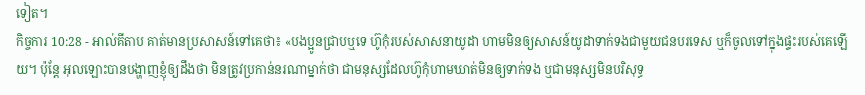ទៀត។
កិច្ចការ 10:28 - អាល់គីតាប គាត់មានប្រសាសន៍ទៅគេថា៖ «បងប្អូនជ្រាបឬទេ ហ៊ូកុំរបស់សាសនាយូដា ហាមមិនឲ្យសាសន៍យូដាទាក់ទងជាមួយជនបរទេស ឬក៏ចូលទៅក្នុងផ្ទះរបស់គេឡើយ។ ប៉ុន្ដែ អុលឡោះបានបង្ហាញខ្ញុំឲ្យដឹងថា មិនត្រូវប្រកាន់នរណាម្នាក់ថា ជាមនុស្សដែលហ៊ូកុំហាមឃាត់មិនឲ្យទាក់ទង ឬជាមនុស្សមិនបរិសុទ្ធ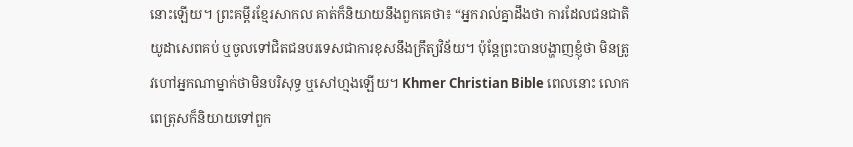នោះឡើយ។ ព្រះគម្ពីរខ្មែរសាកល គាត់ក៏និយាយនឹងពួកគេថា៖ “អ្នករាល់គ្នាដឹងថា ការដែលជនជាតិយូដាសេពគប់ ឬចូលទៅជិតជនបរទេសជាការខុសនឹងក្រឹត្យវិន័យ។ ប៉ុន្តែព្រះបានបង្ហាញខ្ញុំថា មិនត្រូវហៅអ្នកណាម្នាក់ថាមិនបរិសុទ្ធ ឬសៅហ្មងឡើយ។ Khmer Christian Bible ពេលនោះ លោកពេត្រុសក៏និយាយទៅពួក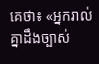គេថា៖ «អ្នករាល់គ្នាដឹងច្បាស់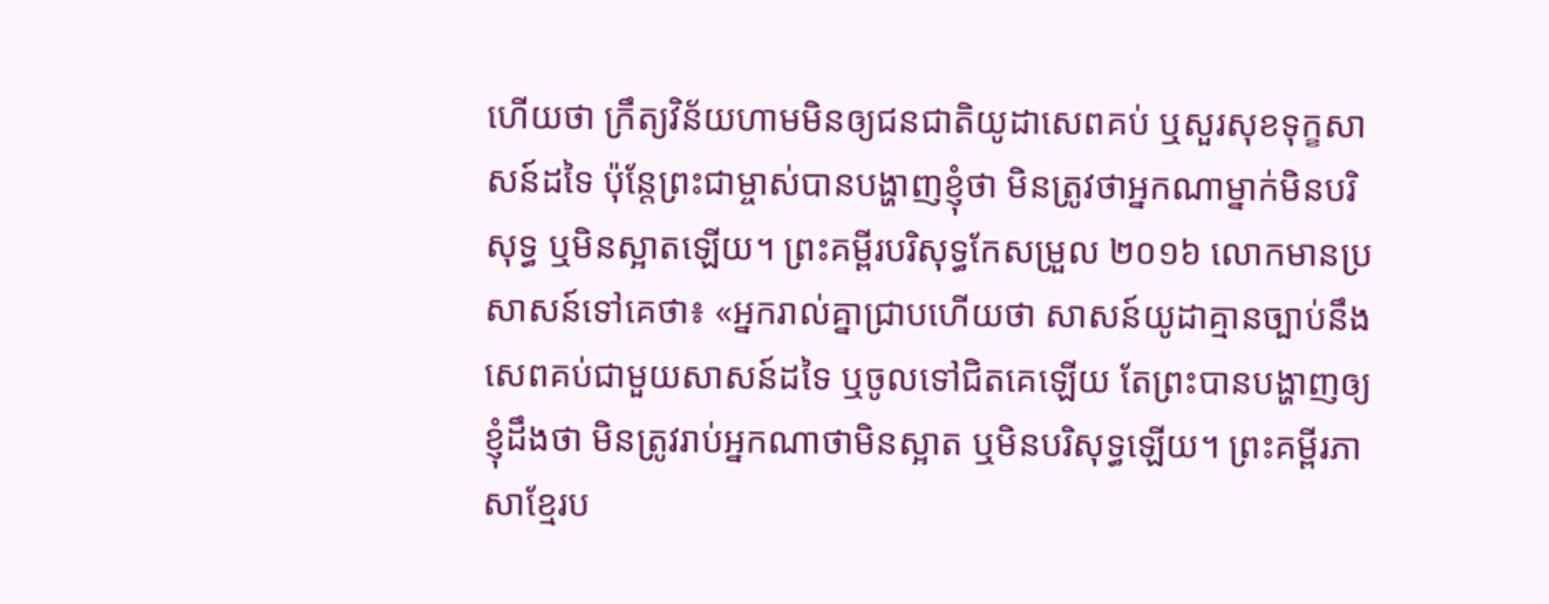ហើយថា ក្រឹត្យវិន័យហាមមិនឲ្យជនជាតិយូដាសេពគប់ ឬសួរសុខទុក្ខសាសន៍ដទៃ ប៉ុន្ដែព្រះជាម្ចាស់បានបង្ហាញខ្ញុំថា មិនត្រូវថាអ្នកណាម្នាក់មិនបរិសុទ្ធ ឬមិនស្អាតឡើយ។ ព្រះគម្ពីរបរិសុទ្ធកែសម្រួល ២០១៦ លោកមានប្រសាសន៍ទៅគេថា៖ «អ្នករាល់គ្នាជ្រាបហើយថា សាសន៍យូដាគ្មានច្បាប់នឹងសេពគប់ជាមួយសាសន៍ដទៃ ឬចូលទៅជិតគេឡើយ តែព្រះបានបង្ហាញឲ្យខ្ញុំដឹងថា មិនត្រូវរាប់អ្នកណាថាមិនស្អាត ឬមិនបរិសុទ្ធឡើយ។ ព្រះគម្ពីរភាសាខ្មែរប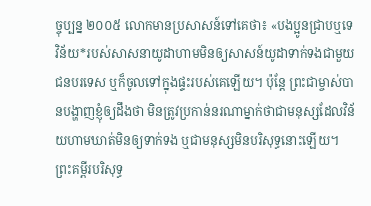ច្ចុប្បន្ន ២០០៥ លោកមានប្រសាសន៍ទៅគេថា៖ «បងប្អូនជ្រាបឬទេ វិន័យ*របស់សាសនាយូដាហាមមិនឲ្យសាសន៍យូដាទាក់ទងជាមួយជនបរទេស ឬក៏ចូលទៅក្នុងផ្ទះរបស់គេឡើយ។ ប៉ុន្តែ ព្រះជាម្ចាស់បានបង្ហាញខ្ញុំឲ្យដឹងថា មិនត្រូវប្រកាន់នរណាម្នាក់ថាជាមនុស្សដែលវិន័យហាមឃាត់មិនឲ្យទាក់ទង ឬជាមនុស្សមិនបរិសុទ្ធនោះឡើយ។ ព្រះគម្ពីរបរិសុទ្ធ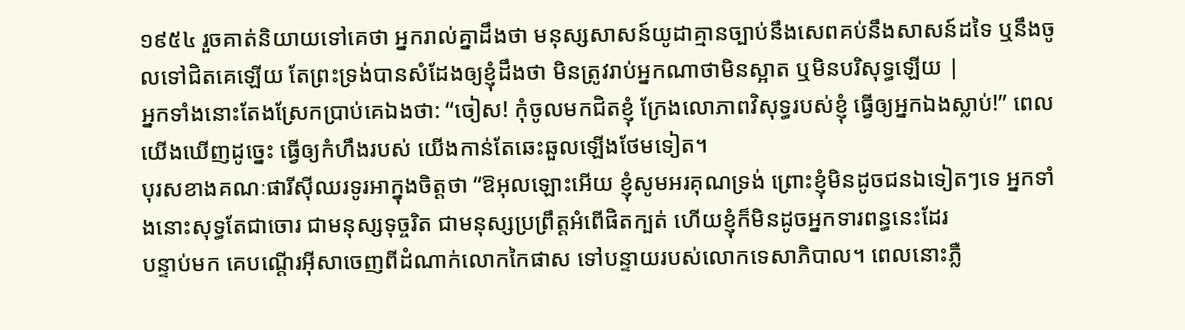១៩៥៤ រួចគាត់និយាយទៅគេថា អ្នករាល់គ្នាដឹងថា មនុស្សសាសន៍យូដាគ្មានច្បាប់នឹងសេពគប់នឹងសាសន៍ដទៃ ឬនឹងចូលទៅជិតគេឡើយ តែព្រះទ្រង់បានសំដែងឲ្យខ្ញុំដឹងថា មិនត្រូវរាប់អ្នកណាថាមិនស្អាត ឬមិនបរិសុទ្ធឡើយ |
អ្នកទាំងនោះតែងស្រែកប្រាប់គេឯងថា: “ចៀស! កុំចូលមកជិតខ្ញុំ ក្រែងលោភាពវិសុទ្ធរបស់ខ្ញុំ ធ្វើឲ្យអ្នកឯងស្លាប់!” ពេលយើងឃើញដូច្នេះ ធ្វើឲ្យកំហឹងរបស់ យើងកាន់តែឆេះឆួលឡើងថែមទៀត។
បុរសខាងគណៈផារីស៊ីឈរទូរអាក្នុងចិត្ដថា “ឱអុលឡោះអើយ ខ្ញុំសូមអរគុណទ្រង់ ព្រោះខ្ញុំមិនដូចជនឯទៀតៗទេ អ្នកទាំងនោះសុទ្ធតែជាចោរ ជាមនុស្សទុច្ចរិត ជាមនុស្សប្រព្រឹត្ដអំពើផិតក្បត់ ហើយខ្ញុំក៏មិនដូចអ្នកទារពន្ធនេះដែរ
បន្ទាប់មក គេបណ្ដើរអ៊ីសាចេញពីដំណាក់លោកកៃផាស ទៅបន្ទាយរបស់លោកទេសាភិបាល។ ពេលនោះភ្លឺ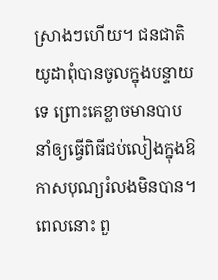ស្រាងៗហើយ។ ជនជាតិយូដាពុំបានចូលក្នុងបន្ទាយទេ ព្រោះគេខ្លាចមានបាប នាំឲ្យធ្វើពិធីជប់លៀងក្នុងឱកាសបុណ្យរំលងមិនបាន។
ពេលនោះ ពួ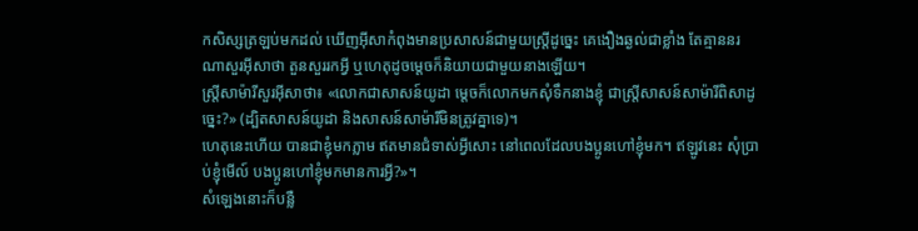កសិស្សត្រឡប់មកដល់ ឃើញអ៊ីសាកំពុងមានប្រសាសន៍ជាមួយស្ដ្រីដូច្នេះ គេងឿងឆ្ងល់ជាខ្លាំង តែគ្មាននរណាសួរអ៊ីសាថា តួនសួររកអ្វី ឬហេតុដូចម្ដេចក៏និយាយជាមួយនាងឡើយ។
ស្ដ្រីសាម៉ារីសួរអ៊ីសាថា៖ «លោកជាសាសន៍យូដា ម្ដេចក៏លោកមកសុំទឹកនាងខ្ញុំ ជាស្ដ្រីសាសន៍សាម៉ារីពិសាដូច្នេះ?» (ដ្បិតសាសន៍យូដា និងសាសន៍សាម៉ារីមិនត្រូវគ្នាទេ)។
ហេតុនេះហើយ បានជាខ្ញុំមកភ្លាម ឥតមានជំទាស់អ្វីសោះ នៅពេលដែលបងប្អូនហៅខ្ញុំមក។ ឥឡូវនេះ សុំប្រាប់ខ្ញុំមើល៍ បងប្អូនហៅខ្ញុំមកមានការអ្វី?»។
សំឡេងនោះក៏បន្លឺ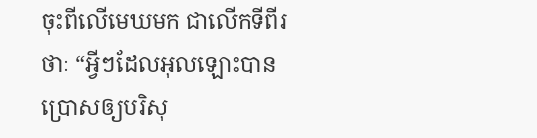ចុះពីលើមេឃមក ជាលើកទីពីរថាៈ “អ្វីៗដែលអុលឡោះបានប្រោសឲ្យបរិសុ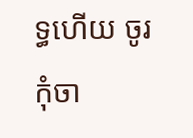ទ្ធហើយ ចូរកុំចា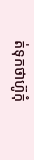ត់ទុកថាហ៊ូកុំ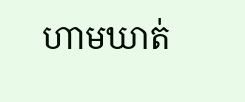ហាមឃាត់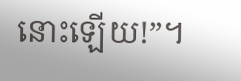នោះឡើយ!”។